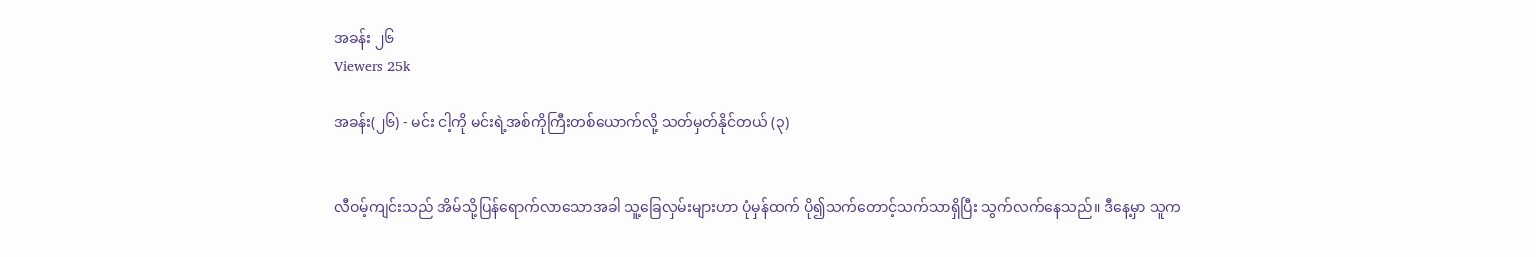အခန်း ၂၆
Viewers 25k

အခန်း(၂၆) - မင်း ငါ့ကို မင်းရဲ့အစ်ကိုကြီးတစ်ယောက်လို့ သတ်မှတ်နိုင်တယ် (၃)


လီဝမ့်ကျင်းသည် အိမ်သို့ပြန်ရောက်လာသောအခါ သူ့ခြေလှမ်းများဟာ ပုံမှန်ထက် ပို၍သက်တောင့်သက်သာရှိပြီး သွက်လက်နေသည်။ ဒီနေ့မှာ သူက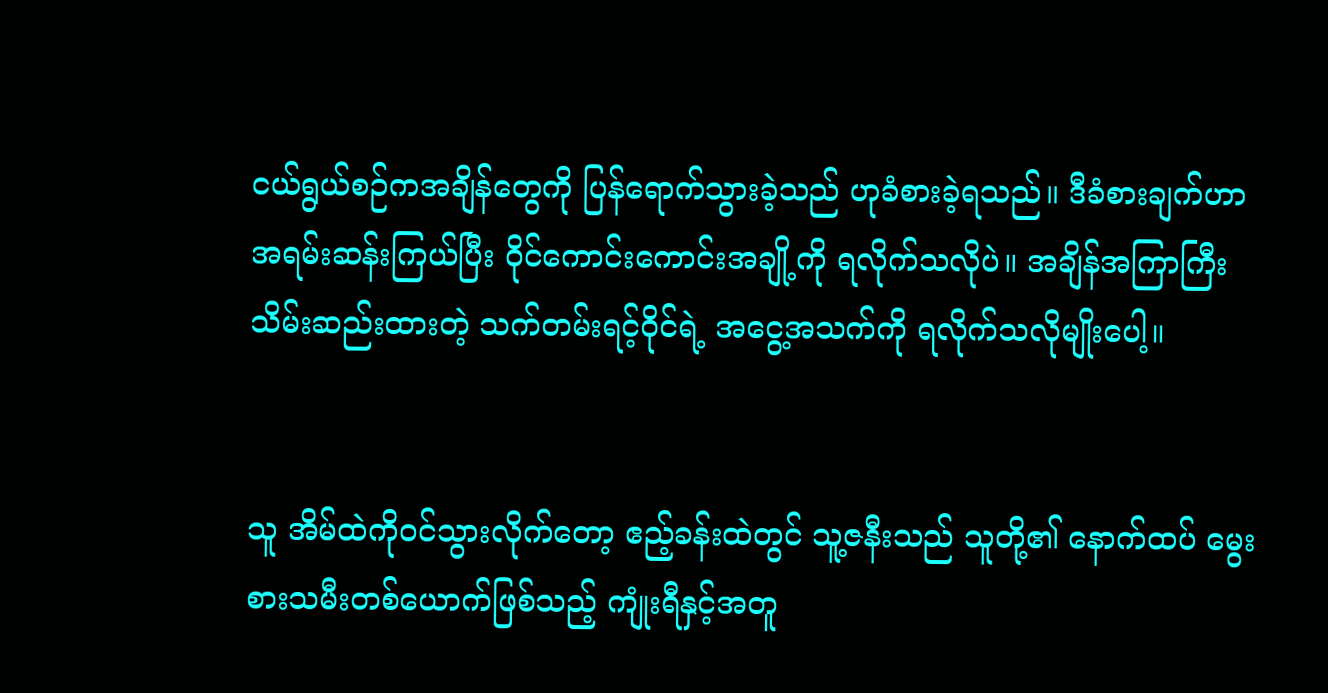ငယ်ရွယ်စဉ်ကအချိန်တွေကို ပြန်ရောက်သွားခဲ့သည် ဟုခံစားခဲ့ရသည်။ ဒီခံစားချက်ဟာ အရမ်း‌ဆန်းကြယ်ပြီး ဝိုင်ကောင်းကောင်းအချို့ကို ရလိုက်သလိုပဲ။ အချိန်အကြာကြီးသိမ်းဆည်းထားတဲ့ သက်တမ်းရင့်ဝိုင်ရဲ့ အငွေ့အသက်ကို ရလိုက်သလိုမျိုးပေါ့။


သူ အိမ်ထဲကိုဝင်သွားလိုက်တော့ ဧည့်ခန်းထဲတွင် သူ့ဇနီးသည် သူတို့၏ နောက်ထပ် မွေးစားသမီးတစ်ယောက်ဖြစ်သည့် ကျုံးရီနှင့်အတူ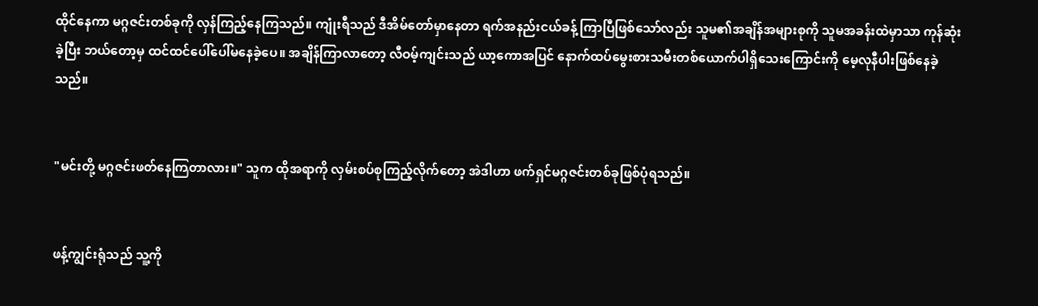ထိုင်နေကာ မဂ္ဂဇင်းတစ်ခုကို လှန်‌ကြည့်နေကြသည်။ ကျုံးရီသည် ဒီအိမ်တော်မှာနေတာ ရက်အနည်းငယ်ခန့် ကြာပြီဖြစ်သော်လည်း သူမ၏အချိန်အများစုကို သူမအခန်းထဲမှာသာ ကုန်ဆုံးခဲ့ပြီး ဘယ်တော့မှ ထင်ထင်ပေါ်ပေါ်မနေခဲ့ပေ။ အချိန်ကြာလာတော့ လီဝမ့်ကျင်းသည် ယာ့ကောအပြင် နောက်ထပ်မွေးစားသမီးတစ်ယောက်ပါရှိသေးကြောင်းကို မေ့လုနီပါးဖြစ်နေခဲ့သည်။


"မင်းတို့ မဂ္ဂဇင်းဖတ်နေကြတာလား။" သူက ထိုအရာကို လှမ်းစပ်စုကြည့်လိုက်တော့ အဲဒါဟာ ဖက်ရှင်မဂ္ဂဇင်းတစ်ခုဖြစ်ပုံရသည်။


ဖန့်ကျွင်းရုံသည် သူ့ကို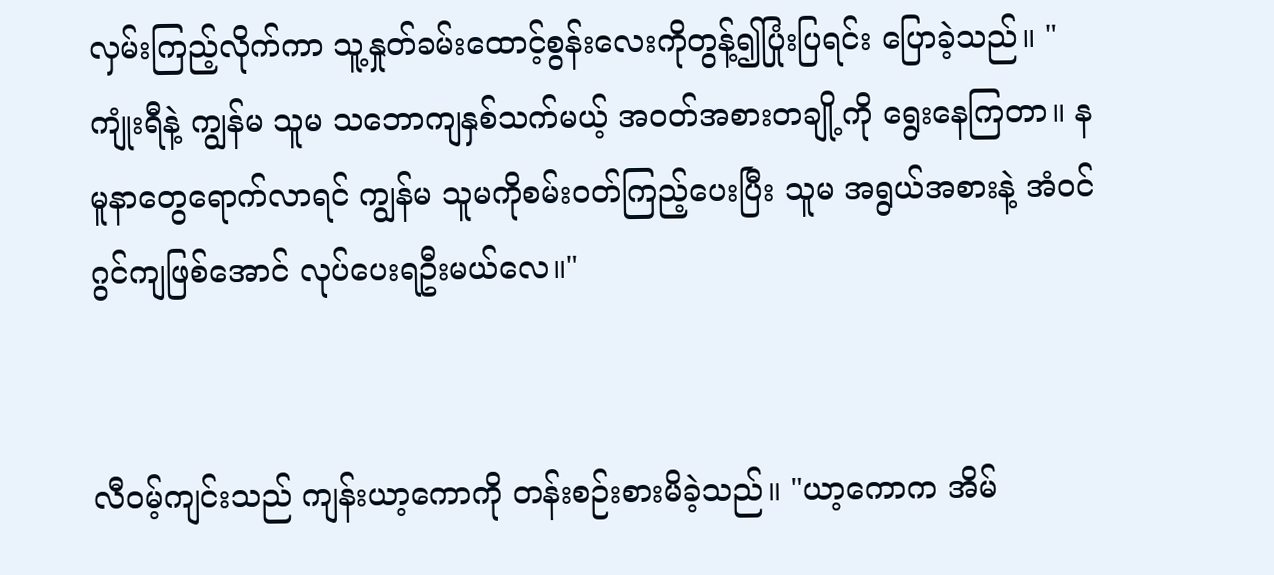လှမ်းကြည့်လိုက်ကာ သူ့နှုတ်ခမ်းထောင့်စွန်းလေးကိုတွန့်၍ပြုံးပြရင်း ပြောခဲ့သည်။ "ကျုံးရီနဲ့ ကျွန်မ သူမ သဘောကျနှစ်သက်မယ့် အဝတ်အစားတချို့ကို ရွေးနေကြတာ။ နမူနာတွေရောက်လာရင် ကျွန်မ သူမကိုစမ်းဝတ်ကြည့်ပေးပြီး သူမ အရွယ်အစားနဲ့ အံဝင်ဂွင်ကျဖြစ်အောင် လုပ်ပေးရဦးမယ်လေ။"


လီဝမ့်ကျင်းသည် ကျန်းယာ့ကောကို တန်းစဉ်းစားမိခဲ့သည်။ "ယာ့ကောက အိမ်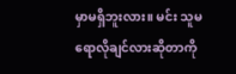မှာမရှိဘူးလား။ မင်း သူမရောလိုချင်လားဆိုတာကို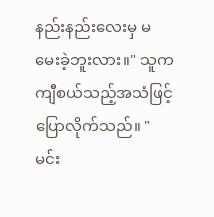နည်းနည်းလေးမှ မမေးခဲ့ဘူးလား။" သူက ကျီစယ်သည့်အသံဖြင့် ပြောလိုက်သည်။ "မင်း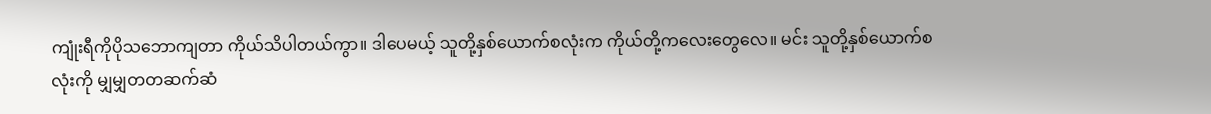ကျုံးရီကိုပိုသဘောကျတာ ကိုယ်သိပါတယ်ကွာ။ ဒါပေမယ့် သူတို့နှစ်ယောက်စလုံးက ကိုယ်တို့ကလေးတွေလေ။ မင်း သူတို့နှစ်ယောက်စလုံးကို မျှမျှတတဆက်ဆံ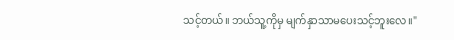သင့်တယ်။ ဘယ်သူ့ကိုမှ မျက်နှာသာမပေးသင့်ဘူးလေ။"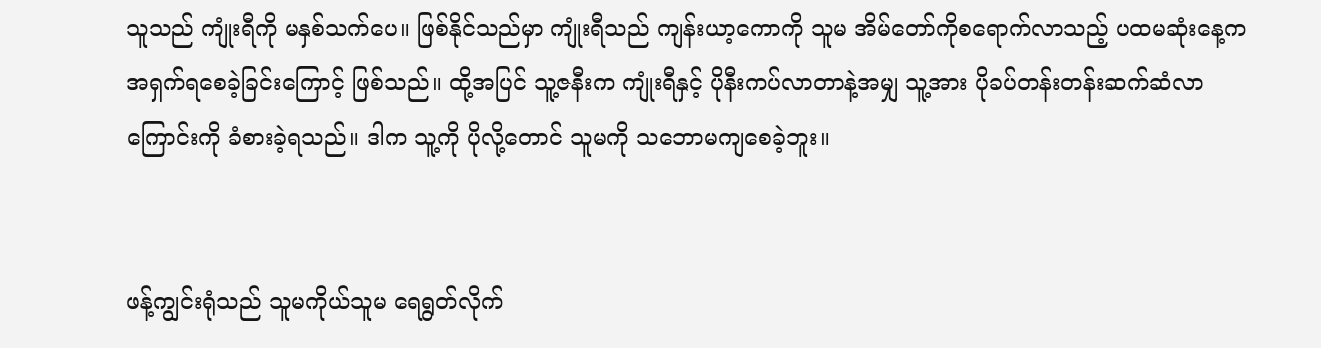သူသည် ကျုံးရီကို မနှစ်သက်ပေ။ ဖြစ်နိုင်သည်မှာ ကျုံးရီသည် ကျန်းယာ့ကောကို သူမ အိမ်တော်ကိုစရောက်လာသည့် ပထမဆုံးနေ့က အရှက်ရစေခဲ့ခြင်းကြောင့် ဖြစ်သည်။ ထို့အပြင် သူ့ဇနီးက ကျုံးရီနှင့် ပိုနီးကပ်လာတာနဲ့အမျှ သူ့အား ပိုခပ်တန်းတန်းဆက်ဆံလာကြောင်းကို ခံစားခဲ့ရသည်။ ဒါက သူ့ကို ပိုလို့တောင် သူမကို သဘောမကျစေခဲ့ဘူး။


ဖန့်ကျွင်းရုံသည် သူမကိုယ်သူမ ရေရွတ်လိုက်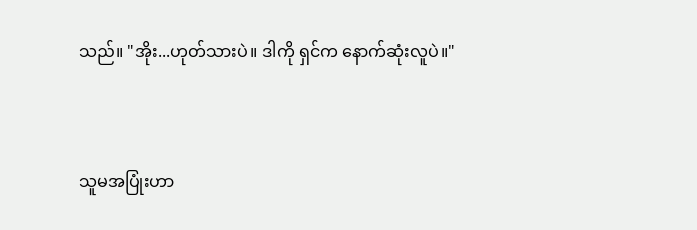သည်။ "အိုး...ဟုတ်သားပဲ။ ဒါကို ရှင်က နောက်ဆုံးလူပဲ။"


သူမအပြုံးဟာ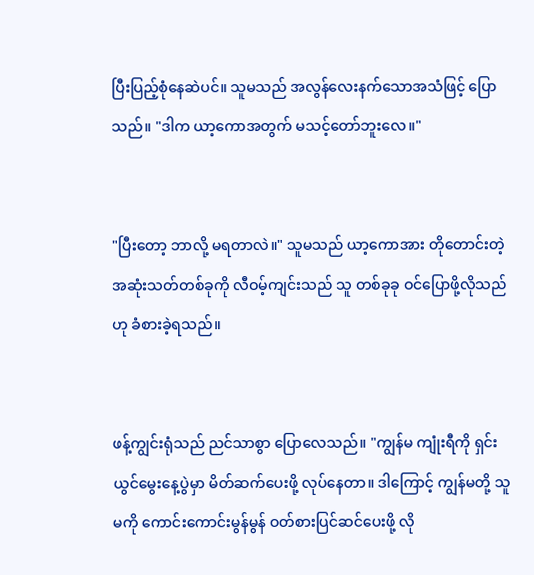ပြီးပြည့်စုံနေဆဲပင်။ သူမသည် အလွန်လေးနက်သောအသံဖြင့် ပြောသည်။ "ဒါက ယာ့ကောအတွက် မသင့်တော်ဘူးလေ။"


"ပြီးတော့ ဘာလို့ မရတာလဲ။" သူမသည် ယာ့ကောအား တိုတောင်းတဲ့အဆုံးသတ်တစ်ခုကို လီဝမ့်ကျင်းသည် သူ တစ်ခုခု ဝင်ပြောဖို့လိုသည်ဟု ခံစားခဲ့ရသည်။


ဖန့်ကျွင်းရုံသည် ညင်သာစွာ ပြောလေသည်။ "ကျွန်မ ကျုံးရီကို ရှင်းယွင်မွေးနေ့ပွဲမှာ မိတ်ဆက်ပေးဖို့ လုပ်နေတာ။ ဒါကြောင့် ကျွန်မတို့ သူမကို ကောင်းကောင်းမွန်မွန် ဝတ်စားပြင်ဆင်ပေးဖို့ လို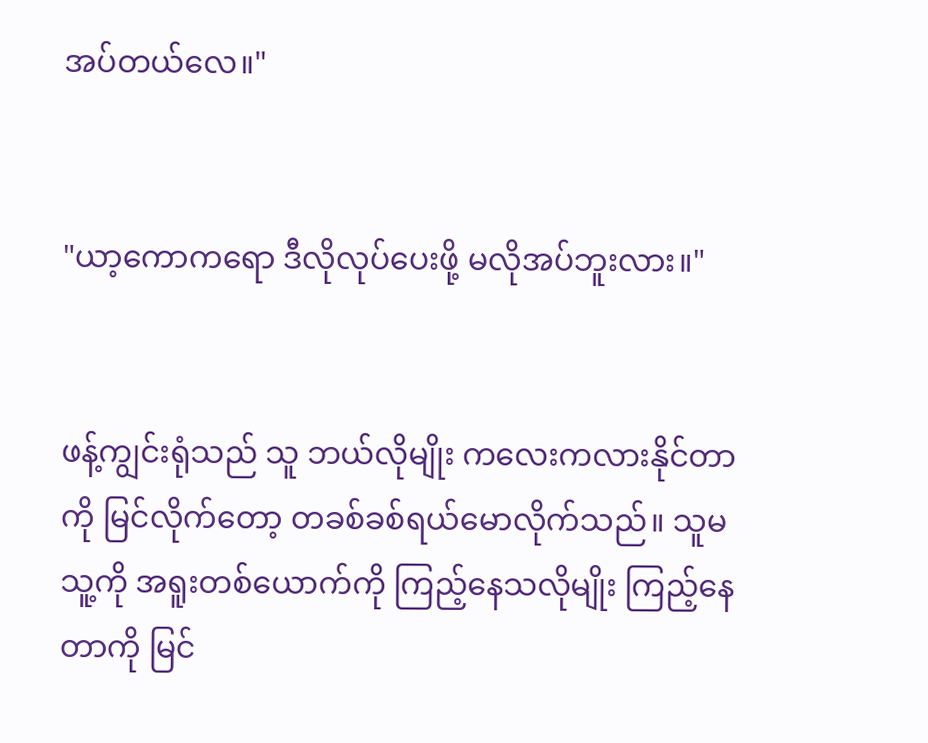အပ်တယ်လေ။"


"ယာ့ကောကရော ဒီလိုလုပ်ပေးဖို့ မလိုအပ်ဘူးလား။"


ဖန့်ကျွင်းရုံသည် သူ ဘယ်လို‌မျိုး ကလေးကလားနိုင်တာကို မြင်လိုက်တော့ တခစ်ခစ်ရယ်မောလိုက်သည်။ သူမ သူ့ကို အရူးတစ်ယောက်ကို ကြည့်နေသလိုမျိုး ကြည့်နေတာကို မြင်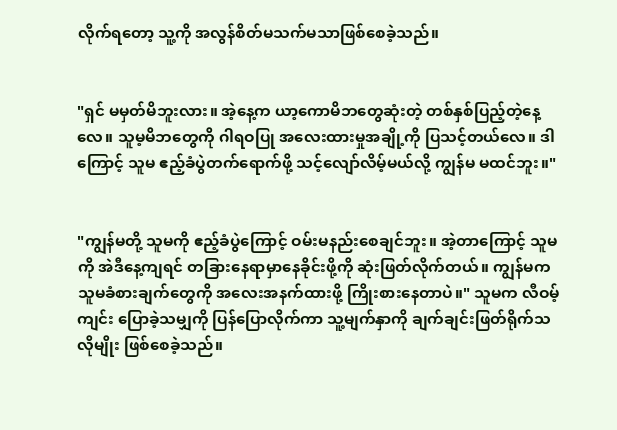လိုက်ရတော့ သူ့ကို အလွန်စိတ်မသက်မသာဖြစ်စေခဲ့သည်။


"ရှင် မမှတ်မိဘူးလား။ အဲ့နေ့က ယာ့ကောမိဘတွေဆုံးတဲ့ တစ်နှစ်ပြည့်တဲ့နေ့လေ။ သူမ့မိဘတွေကို ဂါရဝပြု အလေးထားမှုအချို့ကို ပြသင့်တယ်လေ။ ဒါကြောင့် သူမ ဧည့်ခံပွဲတက်ရောက်ဖို့ သင့်လျော်လိမ့်မယ်လို့ ကျွန်မ မထင်ဘူး။"


"ကျွန်မတို့ သူမကို ဧည့်ခံပွဲကြောင့် ဝမ်းမနည်းစေချင်ဘူး။ အဲ့တာကြောင့် သူမကို အဲဒီနေ့ကျရင် တခြားနေရာမှာနေခိုင်းဖို့ကို ဆုံးဖြတ်လိုက်တယ်။ ကျွန်မက သူမခံစားချက်တွေကို အလေးအနက်ထားဖို့ ကြိုးစားနေတာပဲ။" သူမက လီဝမ့်ကျင်း ပြောခဲ့သမျှကို ပြန်ပြောလိုက်ကာ သူ့မျက်နှာကို ချက်ချင်းဖြတ်ရိုက်သလိုမျိုး ဖြစ်စေခဲ့သည်။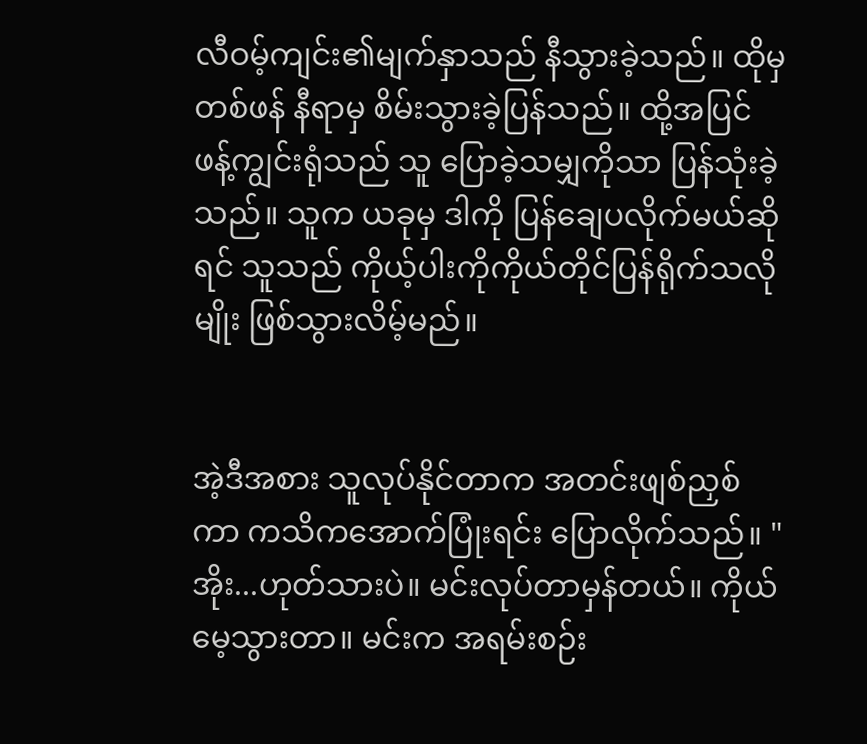လီဝမ့်ကျင်း၏မျက်နှာသည် နီသွားခဲ့သည်။ ထိုမှတစ်ဖန် နီရာမှ စိမ်းသွားခဲ့ပြန်သည်။ ထို့အပြင် ဖန့်ကျွင်းရုံသည် သူ ပြောခဲ့သမျှကိုသာ ပြန်သုံးခဲ့သည်။ သူက ယခုမှ ဒါကို ပြန်ချေပလိုက်မယ်ဆိုရင် သူသည် ကိုယ့်ပါးကိုကိုယ်တိုင်ပြန်ရိုက်သလိုမျိုး ဖြစ်သွားလိမ့်မည်။


အဲ့ဒီအစား သူလုပ်နိုင်တာက အတင်းဖျစ်ညှစ်ကာ ကသိကအောက်ပြုံးရင်း ပြောလိုက်သည်။ "အိုး...ဟုတ်သားပဲ။ မင်းလုပ်တာမှန်တယ်။ ကိုယ် မေ့သွားတာ။ မင်းက အရမ်းစဉ်း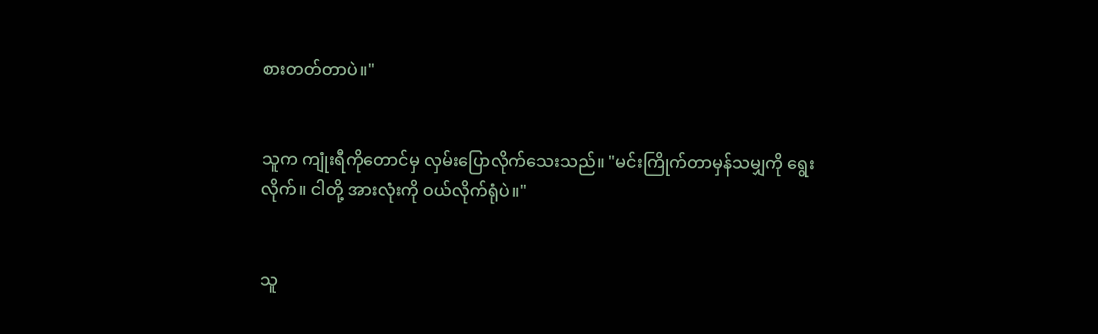စားတတ်တာပဲ။"


သူက ကျုံးရီကိုတောင်မှ လှမ်းပြောလိုက်သေးသည်။ "မင်းကြိုက်တာမှန်သမျှကို ရွေးလိုက်။ ငါတို့ အားလုံးကို ဝယ်လိုက်ရုံပဲ။"


သူ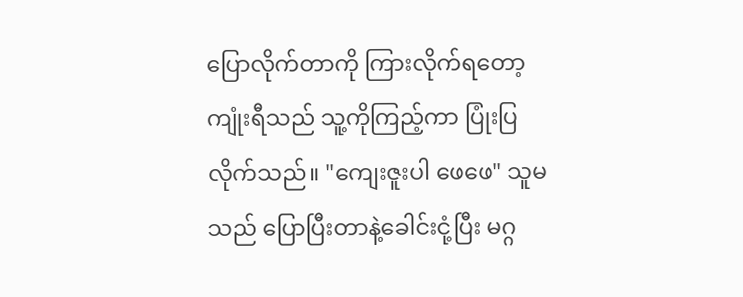ပြောလိုက်တာကို ကြားလိုက်ရတော့ ကျုံးရီသည် သူ့ကိုကြည့်ကာ ပြုံးပြလိုက်သည်။ "ကျေးဇူးပါ ဖေဖေ" သူမသည် ပြောပြီးတာနဲ့ခေါင်းငုံ့ပြီး မဂ္ဂ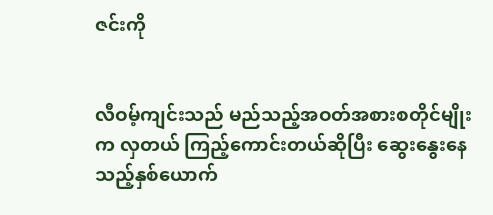ဇင်းကို


လီဝမ့်ကျင်းသည် မည်သည့်အဝတ်အစားစတိုင်မျိုးက လှတယ် ကြည့်ကောင်းတယ်ဆိုပြီး ဆွေးနွေးနေသည့်နှစ်ယောက်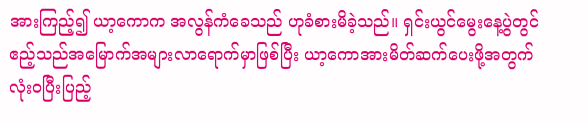အားကြည့်၍ ယာ့ကောက အလွန်ကံခေသည် ဟုခံစားမိခဲ့သည်။ ရှင်းယွင်မွေးနေ့ပွဲတွင် ဧည့်သည်အမြောက်အများလာရောက်မှာဖြစ်ပြီး ယာ့ကောအားမိတ်ဆက်ပေးဖို့အတွက် လုံးဝပြီးပြည့်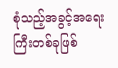စုံသည့်အခွင့်အရေးကြီးတစ်ခုဖြစ်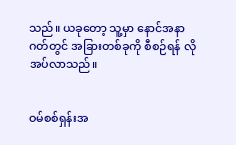သည်။ ယခုတော့ သူ့မှာ နောင်အနာဂတ်တွင် အခြားတစ်ခုကို စီစဉ်ရန် လိုအပ်လာသည်။


ဝမ်စစ်ရှန်းအ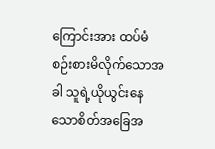ကြောင်းအား ထပ်မံစဉ်းစားမိလိုက်သောအခါ သူရဲ့ယိုယွင်းနေသောစိတ်အခြေအ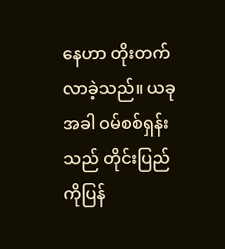နေဟာ တိုးတက်လာခဲ့သည်။ ယခုအခါ ဝမ်စစ်ရှန်းသည် တိုင်းပြည်ကိုပြန်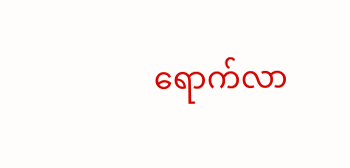ရောက်လာ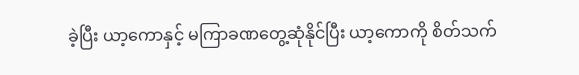ခဲ့ပြီး ယာ့ကောနှင့် မကြာခဏတွေ့ဆုံနိုင်ပြီး ယာ့ကောကို စိတ်သက်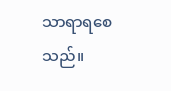သာရာရစေသည်။